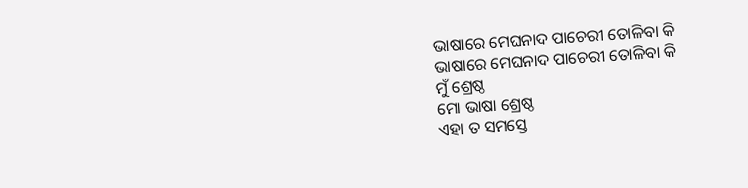ଭାଷାରେ ମେଘନାଦ ପାଚେରୀ ତୋଳିବା କି
ଭାଷାରେ ମେଘନାଦ ପାଚେରୀ ତୋଳିବା କି
ମୁଁ ଶ୍ରେଷ୍ଠ
ମୋ ଭାଷା ଶ୍ରେଷ୍ଠ
ଏହା ତ ସମସ୍ତେ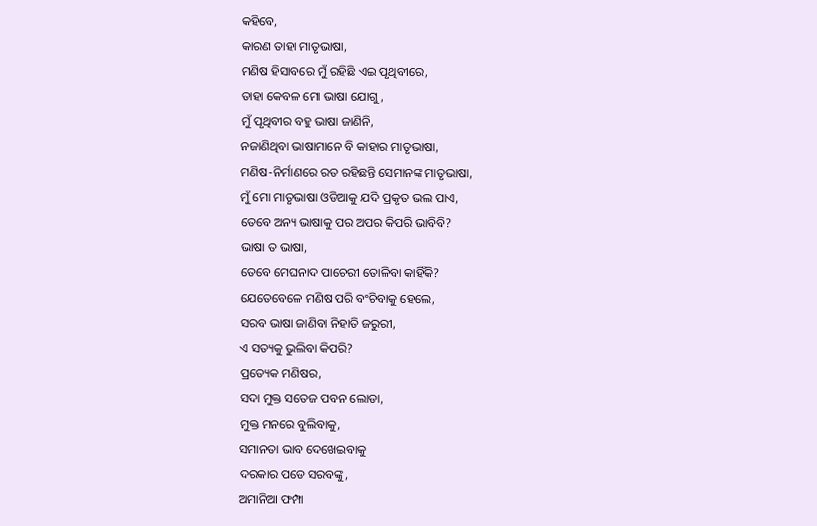କହିବେ,
କାରଣ ତାହା ମାତୃଭାଷା,
ମଣିଷ ହିସାବରେ ମୁଁ ରହିଛି ଏଇ ପୃଥିବୀରେ,
ତାହା କେବଳ ମୋ ଭାଷା ଯୋଗୁ,
ମୁଁ ପୃଥିବୀର ବହୁ ଭାଷା ଜାଣିନି,
ନଜାଣିଥିବା ଭାଷାମାନେ ବି କାହାର ମାତୃଭାଷା,
ମଣିଷ-ନିର୍ମାଣରେ ରତ ରହିଛନ୍ତି ସେମାନଙ୍କ ମାତୃଭାଷା,
ମୁଁ ମୋ ମାତୃଭାଷା ଓଡିଆକୁ ଯଦି ପ୍ରକୃତ ଭଲ ପାଏ,
ତେବେ ଅନ୍ୟ ଭାଷାକୁ ପର ଅପର କିପରି ଭାବିବି?
ଭାଷା ତ ଭାଷା,
ତେବେ ମେଘନାଦ ପାଚେରୀ ତୋଳିବା କାହିଁକି?
ଯେତେବେଳେ ମଣିଷ ପରି ବଂଚିବାକୁ ହେଲେ,
ସରବ ଭାଷା ଜାଣିବା ନିହାତି ଜରୁରୀ,
ଏ ସତ୍ୟକୁ ଭୁଲିବା କିପରି?
ପ୍ରତ୍ୟେକ ମଣିଷର,
ସଦା ମୁକ୍ତ ସତେଜ ପବନ ଲୋଡା,
ମୁକ୍ତ ମନରେ ବୁଲିବାକୁ,
ସମାନତା ଭାବ ଦେଖେଇବାକୁ
ଦରକାର ପଡେ ସରବଙ୍କୁ,
ଅମାନିଆ ଫମ୍ପା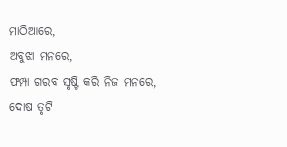ମାଠିଆରେ,
ଅବୁଝା ମନରେ,
ଫମ୍ପା ଗରବ ସୃଷ୍ଟି କରି ନିଜ ମନରେ,
ଦୋଷ ତୃଟି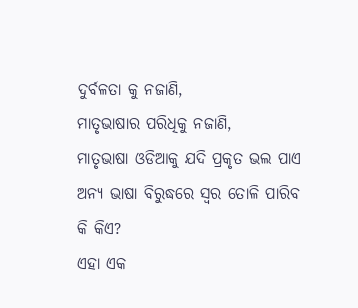ଦୁର୍ବଳତା କୁ ନଜାଣି,
ମାତୃଭାଷାର ପରିଧିକୁ ନଜାଣି,
ମାତୃଭାଷା ଓଡିଆକୁ ଯଦି ପ୍ରକୃତ ଭଲ ପାଏ
ଅନ୍ୟ ଭାଷା ବିରୁଦ୍ଧରେ ସ୍ବର ତୋଳି ପାରିବ କି କିଏ?
ଏହା ଏକ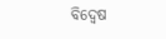ବିଦ୍ବେଷ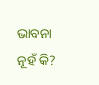ଭାବନା ନୂହଁ କି?